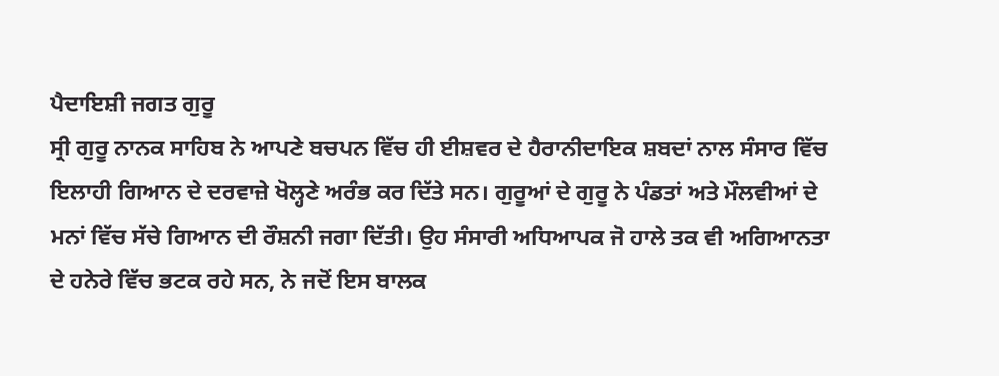ਪੈਦਾਇਸ਼ੀ ਜਗਤ ਗੁਰੂ
ਸ੍ਰੀ ਗੁਰੂ ਨਾਨਕ ਸਾਹਿਬ ਨੇ ਆਪਣੇ ਬਚਪਨ ਵਿੱਚ ਹੀ ਈਸ਼ਵਰ ਦੇ ਹੈਰਾਨੀਦਾਇਕ ਸ਼ਬਦਾਂ ਨਾਲ ਸੰਸਾਰ ਵਿੱਚ ਇਲਾਹੀ ਗਿਆਨ ਦੇ ਦਰਵਾਜ਼ੇ ਖੋਲ੍ਹਣੇ ਅਰੰਭ ਕਰ ਦਿੱਤੇ ਸਨ। ਗੁਰੂਆਂ ਦੇ ਗੁਰੂ ਨੇ ਪੰਡਤਾਂ ਅਤੇ ਮੌਲਵੀਆਂ ਦੇ ਮਨਾਂ ਵਿੱਚ ਸੱਚੇ ਗਿਆਨ ਦੀ ਰੌਸ਼ਨੀ ਜਗਾ ਦਿੱਤੀ। ਉਹ ਸੰਸਾਰੀ ਅਧਿਆਪਕ ਜੋ ਹਾਲੇ ਤਕ ਵੀ ਅਗਿਆਨਤਾ ਦੇ ਹਨੇਰੇ ਵਿੱਚ ਭਟਕ ਰਹੇ ਸਨ, ਨੇ ਜਦੋਂ ਇਸ ਬਾਲਕ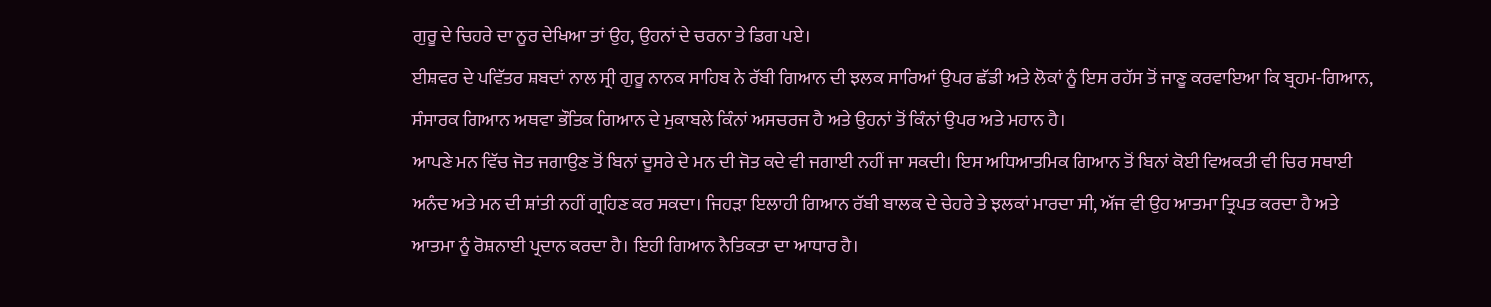ਗੁਰੂ ਦੇ ਚਿਹਰੇ ਦਾ ਨੂਰ ਦੇਖਿਆ ਤਾਂ ਉਹ, ਉਹਨਾਂ ਦੇ ਚਰਨਾ ਤੇ ਡਿਗ ਪਏ।
ਈਸ਼ਵਰ ਦੇ ਪਵਿੱਤਰ ਸ਼ਬਦਾਂ ਨਾਲ ਸ੍ਰੀ ਗੁਰੂ ਨਾਨਕ ਸਾਹਿਬ ਨੇ ਰੱਬੀ ਗਿਆਨ ਦੀ ਝਲਕ ਸਾਰਿਆਂ ਉਪਰ ਛੱਡੀ ਅਤੇ ਲੋਕਾਂ ਨੂੰ ਇਸ ਰਹੱਸ ਤੋਂ ਜਾਣੂ ਕਰਵਾਇਆ ਕਿ ਬ੍ਰਹਮ-ਗਿਆਨ, ਸੰਸਾਰਕ ਗਿਆਨ ਅਥਵਾ ਭੌਤਿਕ ਗਿਆਨ ਦੇ ਮੁਕਾਬਲੇ ਕਿੰਨਾਂ ਅਸਚਰਜ ਹੈ ਅਤੇ ਉਹਨਾਂ ਤੋਂ ਕਿੰਨਾਂ ਉਪਰ ਅਤੇ ਮਹਾਨ ਹੈ।
ਆਪਣੇ ਮਨ ਵਿੱਚ ਜੋਤ ਜਗਾਉਣ ਤੋਂ ਬਿਨਾਂ ਦੂਸਰੇ ਦੇ ਮਨ ਦੀ ਜੋਤ ਕਦੇ ਵੀ ਜਗਾਈ ਨਹੀਂ ਜਾ ਸਕਦੀ। ਇਸ ਅਧਿਆਤਮਿਕ ਗਿਆਨ ਤੋਂ ਬਿਨਾਂ ਕੋਈ ਵਿਅਕਤੀ ਵੀ ਚਿਰ ਸਥਾਈ ਅਨੰਦ ਅਤੇ ਮਨ ਦੀ ਸ਼ਾਂਤੀ ਨਹੀਂ ਗ੍ਰਹਿਣ ਕਰ ਸਕਦਾ। ਜਿਹੜਾ ਇਲਾਹੀ ਗਿਆਨ ਰੱਬੀ ਬਾਲਕ ਦੇ ਚੇਹਰੇ ਤੇ ਝਲਕਾਂ ਮਾਰਦਾ ਸੀ, ਅੱਜ ਵੀ ਉਹ ਆਤਮਾ ਤ੍ਰਿਪਤ ਕਰਦਾ ਹੈ ਅਤੇ ਆਤਮਾ ਨੂੰ ਰੋਸ਼ਨਾਈ ਪ੍ਰਦਾਨ ਕਰਦਾ ਹੈ। ਇਹੀ ਗਿਆਨ ਨੈਤਿਕਤਾ ਦਾ ਆਧਾਰ ਹੈ।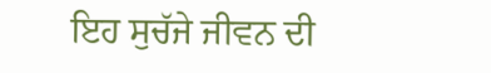ਇਹ ਸੁਚੱਜੇ ਜੀਵਨ ਦੀ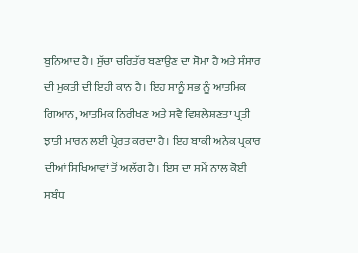ਬੁਨਿਆਦ ਹੈ। ਸੁੱਚਾ ਚਰਿਤੱਰ ਬਣਾਉਣ ਦਾ ਸੋਮਾ ਹੈ ਅਤੇ ਸੰਸਾਰ ਦੀ ਮੁਕਤੀ ਦੀ ਇਹੀ ਕਾਨ ਹੈ। ਇਹ ਸਾਨੂੰ ਸਭ ਨੂੰ ਆਤਮਿਕ ਗਿਆਨ, ਆਤਮਿਕ ਨਿਰੀਖਣ ਅਤੇ ਸਵੈ ਵਿਸ਼ਲੇਸ਼ਣਤਾ ਪ੍ਰਤੀ ਝਾਤੀ ਮਾਰਨ ਲਈ ਪ੍ਰੇਰਤ ਕਰਦਾ ਹੈ। ਇਹ ਬਾਕੀ ਅਨੇਕ ਪ੍ਰਕਾਰ ਦੀਆਂ ਸਿਖਿਆਵਾਂ ਤੋਂ ਅਲੱਗ ਹੈ। ਇਸ ਦਾ ਸਮੇਂ ਨਾਲ ਕੋਈ ਸਬੰਧ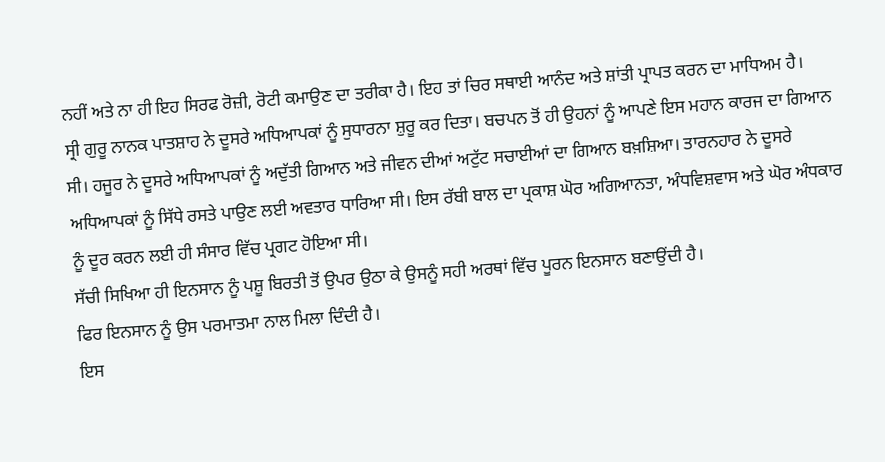ਨਹੀਂ ਅਤੇ ਨਾ ਹੀ ਇਹ ਸਿਰਫ ਰੋਜ਼ੀ, ਰੋਟੀ ਕਮਾਉਣ ਦਾ ਤਰੀਕਾ ਹੈ। ਇਹ ਤਾਂ ਚਿਰ ਸਥਾਈ ਆਨੰਦ ਅਤੇ ਸ਼ਾਂਤੀ ਪ੍ਰਾਪਤ ਕਰਨ ਦਾ ਮਾਧਿਅਮ ਹੈ।
ਸ੍ਰੀ ਗੁਰੂ ਨਾਨਕ ਪਾਤਸ਼ਾਹ ਨੇ ਦੂਸਰੇ ਅਧਿਆਪਕਾਂ ਨੂੰ ਸੁਧਾਰਨਾ ਸ਼ੁਰੂ ਕਰ ਦਿਤਾ। ਬਚਪਨ ਤੋਂ ਹੀ ਉਹਨਾਂ ਨੂੰ ਆਪਣੇ ਇਸ ਮਹਾਨ ਕਾਰਜ ਦਾ ਗਿਆਨ ਸੀ। ਹਜੂਰ ਨੇ ਦੂਸਰੇ ਅਧਿਆਪਕਾਂ ਨੂੰ ਅਦੁੱਤੀ ਗਿਆਨ ਅਤੇ ਜੀਵਨ ਦੀਆਂ ਅਟੁੱਟ ਸਚਾਈਆਂ ਦਾ ਗਿਆਨ ਬਖ਼ਸ਼ਿਆ। ਤਾਰਨਹਾਰ ਨੇ ਦੂਸਰੇ ਅਧਿਆਪਕਾਂ ਨੂੰ ਸਿੱਧੇ ਰਸਤੇ ਪਾਉਣ ਲਈ ਅਵਤਾਰ ਧਾਰਿਆ ਸੀ। ਇਸ ਰੱਬੀ ਬਾਲ ਦਾ ਪ੍ਰਕਾਸ਼ ਘੋਰ ਅਗਿਆਨਤਾ, ਅੰਧਵਿਸ਼ਵਾਸ ਅਤੇ ਘੋਰ ਅੰਧਕਾਰ ਨੂੰ ਦੂਰ ਕਰਨ ਲਈ ਹੀ ਸੰਸਾਰ ਵਿੱਚ ਪ੍ਰਗਟ ਹੋਇਆ ਸੀ।
ਸੱਚੀ ਸਿਖਿਆ ਹੀ ਇਨਸਾਨ ਨੂੰ ਪਸ਼ੂ ਬਿਰਤੀ ਤੋਂ ਉਪਰ ਉਠਾ ਕੇ ਉਸਨੂੰ ਸਹੀ ਅਰਥਾਂ ਵਿੱਚ ਪੂਰਨ ਇਨਸਾਨ ਬਣਾਉਂਦੀ ਹੈ।
ਫਿਰ ਇਨਸਾਨ ਨੂੰ ਉਸ ਪਰਮਾਤਮਾ ਨਾਲ ਮਿਲਾ ਦਿੰਦੀ ਹੈ।
ਇਸ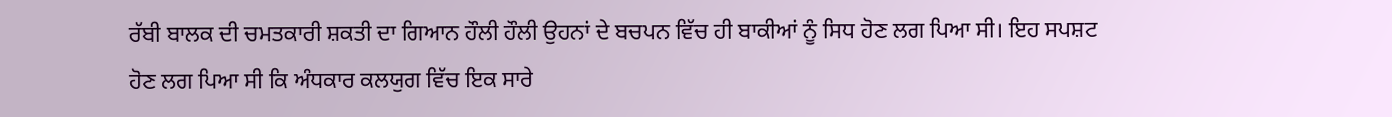ਰੱਬੀ ਬਾਲਕ ਦੀ ਚਮਤਕਾਰੀ ਸ਼ਕਤੀ ਦਾ ਗਿਆਨ ਹੌਲੀ ਹੌਲੀ ਉਹਨਾਂ ਦੇ ਬਚਪਨ ਵਿੱਚ ਹੀ ਬਾਕੀਆਂ ਨੂੰ ਸਿਧ ਹੋਣ ਲਗ ਪਿਆ ਸੀ। ਇਹ ਸਪਸ਼ਟ ਹੋਣ ਲਗ ਪਿਆ ਸੀ ਕਿ ਅੰਧਕਾਰ ਕਲਯੁਗ ਵਿੱਚ ਇਕ ਸਾਰੇ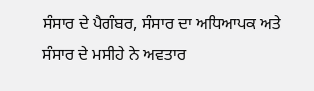ਸੰਸਾਰ ਦੇ ਪੈਗੰਬਰ, ਸੰਸਾਰ ਦਾ ਅਧਿਆਪਕ ਅਤੇ ਸੰਸਾਰ ਦੇ ਮਸੀਹੇ ਨੇ ਅਵਤਾਰ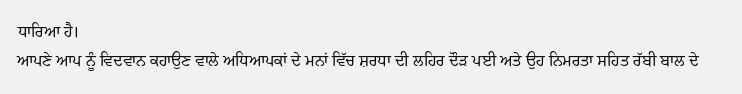ਧਾਰਿਆ ਹੈ।
ਆਪਣੇ ਆਪ ਨੂੰ ਵਿਦਵਾਨ ਕਹਾਉਣ ਵਾਲੇ ਅਧਿਆਪਕਾਂ ਦੇ ਮਨਾਂ ਵਿੱਚ ਸ਼ਰਧਾ ਦੀ ਲਹਿਰ ਦੌੜ ਪਈ ਅਤੇ ਉਹ ਨਿਮਰਤਾ ਸਹਿਤ ਰੱਬੀ ਬਾਲ ਦੇ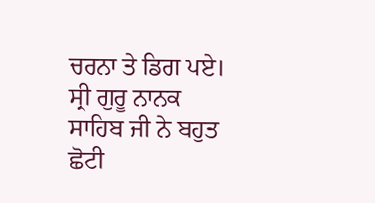ਚਰਨਾ ਤੇ ਡਿਗ ਪਏ।
ਸ੍ਰੀ ਗੁਰੂ ਨਾਨਕ ਸਾਹਿਬ ਜੀ ਨੇ ਬਹੁਤ ਛੋਟੀ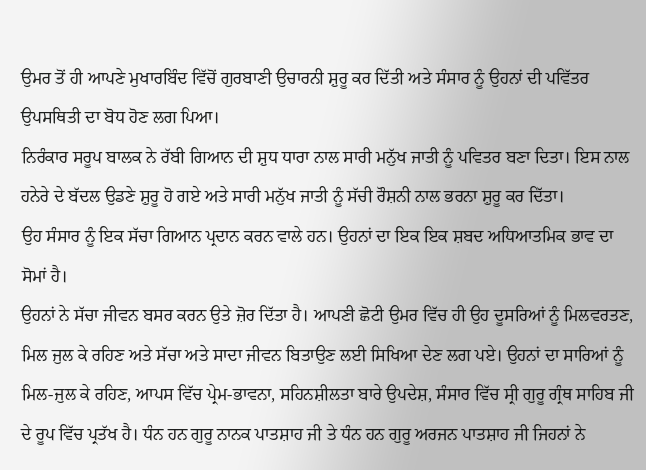ਉਮਰ ਤੋਂ ਹੀ ਆਪਣੇ ਮੁਖਾਰਬਿੰਦ ਵਿੱਚੋਂ ਗੁਰਬਾਣੀ ਉਚਾਰਨੀ ਸ਼ੁਰੂ ਕਰ ਦਿੱਤੀ ਅਤੇ ਸੰਸਾਰ ਨੂੰ ਉਹਨਾਂ ਦੀ ਪਵਿੱਤਰ ਉਪਸਥਿਤੀ ਦਾ ਬੋਧ ਹੋਣ ਲਗ ਪਿਆ।
ਨਿਰੰਕਾਰ ਸਰੂਪ ਬਾਲਕ ਨੇ ਰੱਬੀ ਗਿਆਨ ਦੀ ਸ਼ੁਧ ਧਾਰਾ ਨਾਲ ਸਾਰੀ ਮਨੁੱਖ ਜਾਤੀ ਨੂੰ ਪਵਿਤਰ ਬਣਾ ਦਿਤਾ। ਇਸ ਨਾਲ ਹਨੇਰੇ ਦੇ ਬੱਦਲ ਉਡਣੇ ਸ਼ੁਰੂ ਹੋ ਗਏ ਅਤੇ ਸਾਰੀ ਮਨੁੱਖ ਜਾਤੀ ਨੂੰ ਸੱਚੀ ਰੌਸ਼ਨੀ ਨਾਲ ਭਰਨਾ ਸ਼ੁਰੂ ਕਰ ਦਿੱਤਾ।
ਉਹ ਸੰਸਾਰ ਨੂੰ ਇਕ ਸੱਚਾ ਗਿਆਨ ਪ੍ਰਦਾਨ ਕਰਨ ਵਾਲੇ ਹਨ। ਉਹਨਾਂ ਦਾ ਇਕ ਇਕ ਸ਼ਬਦ ਅਧਿਆਤਮਿਕ ਭਾਵ ਦਾ ਸੋਮਾਂ ਹੈ।
ਉਹਨਾਂ ਨੇ ਸੱਚਾ ਜੀਵਨ ਬਸਰ ਕਰਨ ਉਤੇ ਜ਼ੋਰ ਦਿੱਤਾ ਹੈ। ਆਪਣੀ ਛੋਟੀ ਉਮਰ ਵਿੱਚ ਹੀ ਉਹ ਦੂਸਰਿਆਂ ਨੂੰ ਮਿਲਵਰਤਣ, ਮਿਲ ਜੁਲ ਕੇ ਰਹਿਣ ਅਤੇ ਸੱਚਾ ਅਤੇ ਸਾਦਾ ਜੀਵਨ ਬਿਤਾਉਣ ਲਈ ਸਿਖਿਆ ਦੇਣ ਲਗ ਪਏ। ਉਹਨਾਂ ਦਾ ਸਾਰਿਆਂ ਨੂੰ ਮਿਲ-ਜੁਲ ਕੇ ਰਹਿਣ, ਆਪਸ ਵਿੱਚ ਪ੍ਰੇਮ-ਭਾਵਨਾ, ਸਹਿਨਸ਼ੀਲਤਾ ਬਾਰੇ ਉਪਦੇਸ਼, ਸੰਸਾਰ ਵਿੱਚ ਸ੍ਰੀ ਗੁਰੂ ਗ੍ਰੰਥ ਸਾਹਿਬ ਜੀ ਦੇ ਰੂਪ ਵਿੱਚ ਪ੍ਰਤੱਖ ਹੈ। ਧੰਨ ਹਨ ਗੁਰੂ ਨਾਨਕ ਪਾਤਸ਼ਾਹ ਜੀ ਤੇ ਧੰਨ ਹਨ ਗੁਰੂ ਅਰਜਨ ਪਾਤਸ਼ਾਹ ਜੀ ਜਿਹਨਾਂ ਨੇ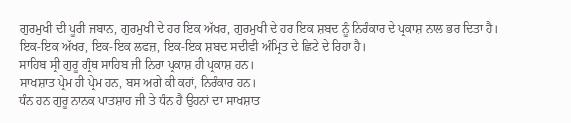ਗੁਰਮੁਖੀ ਦੀ ਪੂਰੀ ਜਬਾਨ, ਗੁਰਮੁਖੀ ਦੇ ਹਰ ਇਕ ਅੱਖਰ, ਗੁਰਮੁਖੀ ਦੇ ਹਰ ਇਕ ਸ਼ਬਦ ਨੂੰ ਨਿਰੰਕਾਰ ਦੇ ਪ੍ਰਕਾਸ਼ ਨਾਲ ਭਰ ਦਿਤਾ ਹੈ। ਇਕ-ਇਕ ਅੱਖਰ, ਇਕ-ਇਕ ਲਫਜ਼, ਇਕ-ਇਕ ਸ਼ਬਦ ਸਦੀਵੀ ਅੰਮ੍ਰਿਤ ਦੇ ਛਿਟੇ ਦੇ ਰਿਹਾ ਹੈ।
ਸਾਹਿਬ ਸ੍ਰੀ ਗੁਰੂ ਗ੍ਰੰਥ ਸਾਹਿਬ ਜੀ ਨਿਰਾ ਪ੍ਰਕਾਸ਼ ਹੀ ਪ੍ਰਕਾਸ਼ ਹਨ।
ਸਾਖਸ਼ਾਤ ਪ੍ਰੇਮ ਹੀ ਪ੍ਰੇਮ ਹਨ, ਬਸ ਅਗੇ ਕੀ ਕਹਾਂ, ਨਿਰੰਕਾਰ ਹਨ।
ਧੰਨ ਹਨ ਗੁਰੂ ਨਾਨਕ ਪਾਤਸ਼ਾਹ ਜੀ ਤੇ ਧੰਨ ਹੈ ਉਹਨਾਂ ਦਾ ਸਾਖਸ਼ਾਤ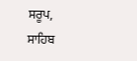ਸਰੂਪ, ਸਾਹਿਬ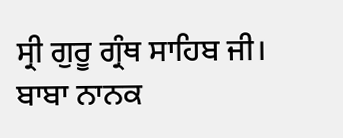ਸ੍ਰੀ ਗੁਰੂ ਗ੍ਰੰਥ ਸਾਹਿਬ ਜੀ।
ਬਾਬਾ ਨਾਨਕ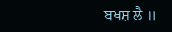ਬਖਸ਼ ਲੈ ॥